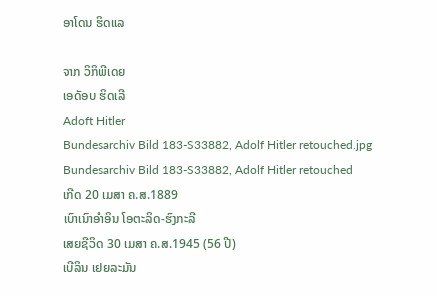ອາໂດນ ຮິດແລ

ຈາກ ວິກິພີເດຍ
ເອດັອບ ຮິດເລີ
Adoft Hitler
Bundesarchiv Bild 183-S33882, Adolf Hitler retouched.jpg
Bundesarchiv Bild 183-S33882, Adolf Hitler retouched
ເກີດ 20 ເມສາ ຄ.ສ.1889
ເບົາເນົາອຳອິນ ໂອຕະລິດ-ຮົງກະລີ
ເສຍຊີວິດ 30 ເມສາ ຄ.ສ.1945 (56 ປີ)
ເບີລິນ ເຢຍລະມັນ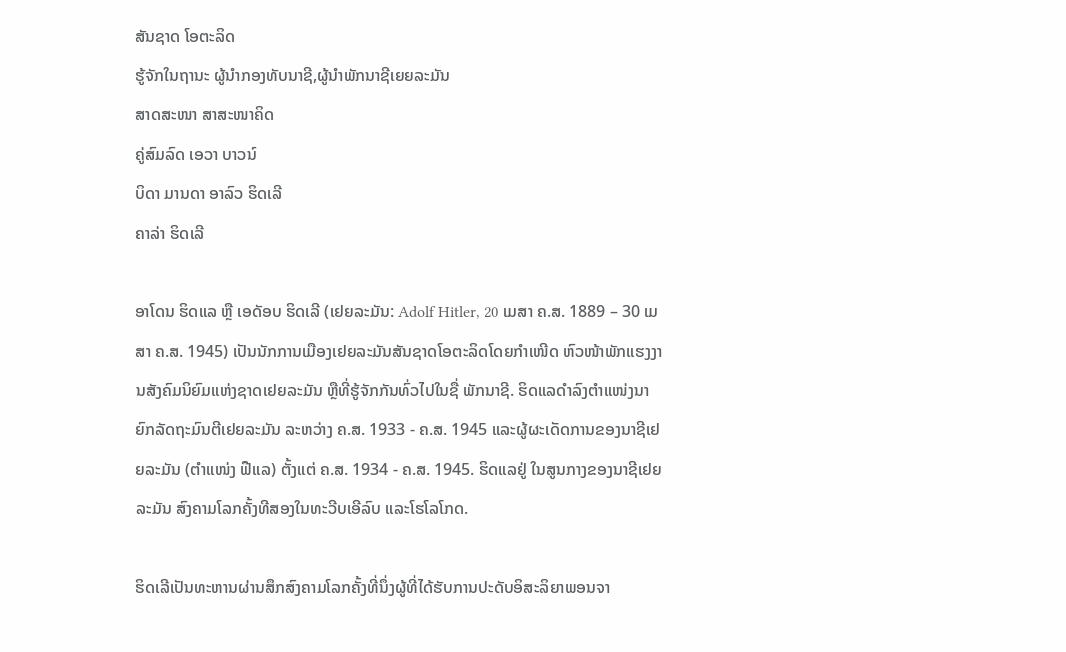ສັນຊາດ ໂອຕະລິດ
ຮູ້ຈັກໃນຖານະ ຜູ້ນຳກອງທັບນາຊີ,ຜູ້ນຳພັກນາຊີເຍຍລະມັນ
ສາດສະໜາ ສາສະໜາຄິດ
ຄູ່ສົມລົດ ເອວາ ບາວນ໌
ບິດາ ມານດາ ອາລົວ ຮິດເລີ
ຄາລ່າ ຮິດເລີ

ອາໂດນ ຮິດແລ ຫຼື ເອດັອບ ຮິດເລີ (ເຢຍລະມັນ: Adolf Hitler, 20 ເມສາ ຄ.ສ. 1889 – 30 ເມສາ ຄ.ສ. 1945) ເປັນນັກການເມືອງເຢຍລະມັນສັນຊາດໂອຕະລິດໂດຍກຳເໜີດ ຫົວໜ້າພັກແຮງງານສັງຄົມນິຍົມແຫ່ງຊາດເຢຍລະມັນ ຫຼືທີ່ຮູ້ຈັກກັນທົ່ວໄປໃນຊື່ ພັກນາຊີ. ຮິດແລດຳລົງຕຳແໜ່ງນາຍົກລັດຖະມົນຕີເຢຍລະມັນ ລະຫວ່າງ ຄ.ສ. 1933 - ຄ.ສ. 1945 ແລະຜູ້ຜະເດັດການຂອງນາຊີເຢຍລະມັນ (ຕຳແໜ່ງ ຟືແລ) ຕັ້ງແຕ່ ຄ.ສ. 1934 - ຄ.ສ. 1945. ຮິດແລຢູ່ ໃນສູນກາງຂອງນາຊີເຢຍລະມັນ ສົງຄາມໂລກຄັ້ງທີສອງໃນທະວີບເອີລົບ ແລະໂຮໂລໂກດ.

ຮິດເລີເປັນທະຫານຜ່ານສຶກສົງຄາມໂລກຄັ້ງທີ່ນຶ່ງຜູ້ທີ່ໄດ້ຮັບການປະດັບອິສະລິຍາພອນຈາ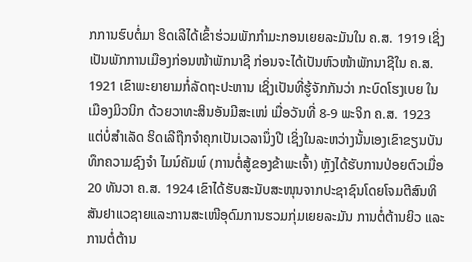ກການຮົບຕໍ່ມາ ຮິດເລີໄດ້ເຂົ້າຮ່ວມພັກກຳມະກອນເຍຍລະມັນໃນ ຄ.ສ. 1919 ເຊິ່ງເປັນພັກການເມືອງກ່ອນໜ້າພັກນາຊີ ກ່ອນຈະໄດ້ເປັນຫົວໜ້າພັກນາຊີໃນ ຄ.ສ. 1921 ເຂົາພະຍາຍາມກໍ່ລັດຖະປະຫານ ເຊິ່ງເປັນທີ່ຮູ້ຈັກກັນວ່າ ກະບົດໂຮງເບຍ ໃນເມືອງມິວນິກ ດ້ວຍວາທະສິນອັນມີສະເໜ່ ເມື່ອວັນທີ່ 8-9 ພະຈິກ ຄ.ສ. 1923 ແຕ່ບໍ່ສຳເລັດ ຮິດເລີຖືກຈຳຄຸກເປັນເວລານຶ່ງປີ ເຊິ່ງໃນລະຫວ່າງນັ້ນເອງເຂົາຂຽນບັນທຶກຄວາມຊົງຈຳ ໄມນ໌ຄັມພ໌ (ການຕໍ່ສູ້ຂອງຂ້າພະເຈົ້າ) ຫຼັງໄດ້ຮັບການປ່ອຍຕົວເມື່ອ 20 ທັນວາ ຄ.ສ. 1924 ເຂົາໄດ້ຮັບສະນັບສະໜຸນຈາກປະຊາຊົນໂດຍໂຈມຕີສົນທິສັນຢາແວຊາຍແລະການສະເໜີອຸດົມການຮວມກຸ່ມເຍຍລະມັນ ການຕໍ່ຕ້ານຍິວ ແລະການຕໍ່ຕ້ານ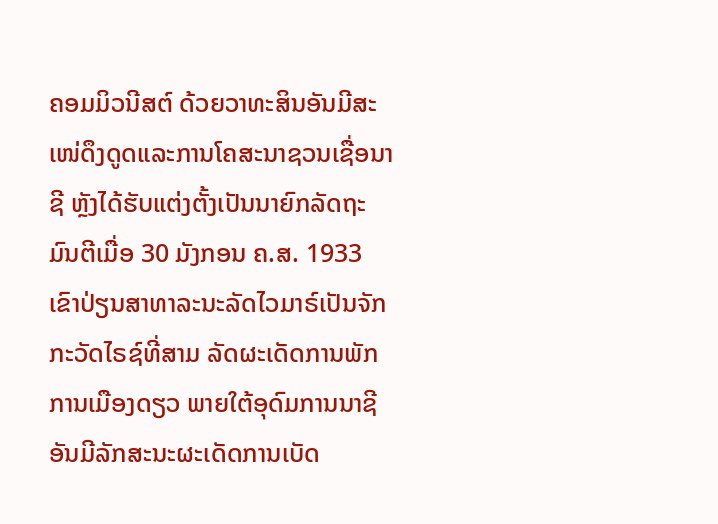ຄອມມິວນີສຕ໌ ດ້ວຍວາທະສິນອັນມີສະເໜ່ດຶງດູດແລະການໂຄສະນາຊວນເຊື່ອນາຊີ ຫຼັງໄດ້ຮັບແຕ່ງຕັ້ງເປັນນາຍົກລັດຖະມົນຕີເມື່ອ 30 ມັງກອນ ຄ.ສ. 1933 ເຂົາປ່ຽນສາທາລະນະລັດໄວມາຣ໌ເປັນຈັກກະວັດໄຣຊ໌ທີ່ສາມ ລັດຜະເດັດການພັກການເມືອງດຽວ ພາຍໃຕ້ອຸດົມການນາຊີອັນມີລັກສະນະຜະເດັດການເບັດ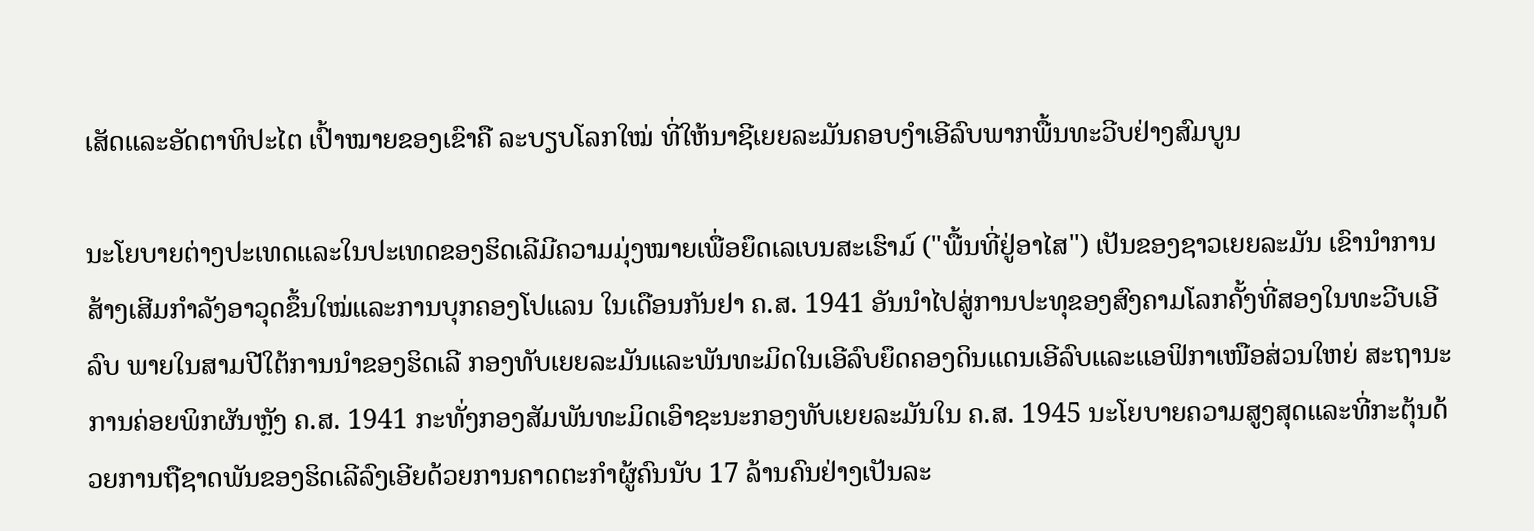ເສັດແລະອັດຕາທິປະໄຕ ເປົ້າໝາຍຂອງເຂົາຄື ລະບຽບໂລກໃໝ່ ທີ່ໃຫ້ນາຊີເຍຍລະມັນຄອບງຳເອີລົບພາກພື້ນທະວີບຢ່າງສົມບູນ

ນະໂຍບາຍຕ່າງປະເທດແລະໃນປະເທດຂອງຮິດເລີມີຄວາມມຸ່ງໝາຍເພື່ອຍຶດເລເບນສະເຮົາມ໌ ("ພື້ນທີ່ຢູ່ອາໄສ") ເປັນຂອງຊາວເຍຍລະມັນ ເຂົານຳການສ້າງເສີມກຳລັງອາວຸດຂຶ້ນໃໝ່ແລະການບຸກຄອງໂປແລນ ໃນເດືອນກັນຢາ ຄ.ສ. 1941 ອັນນຳໄປສູ່ການປະທຸຂອງສົງຄາມໂລກຄັ້ງທີ່ສອງໃນທະວີບເອີລົບ ພາຍໃນສາມປີໃຕ້ການນຳຂອງຮິດເລີ ກອງທັບເຍຍລະມັນແລະພັນທະມິດໃນເອີລົບຍຶດຄອງດິນແດນເອີລົບແລະແອຟິກາເໜືອສ່ວນໃຫຍ່ ສະຖານະການຄ່ອຍພິກຜັນຫຼັງ ຄ.ສ. 1941 ກະທັ່ງກອງສັມພັນທະມິດເອົາຊະນະກອງທັບເຍຍລະມັນໃນ ຄ.ສ. 1945 ນະໂຍບາຍຄວາມສູງສຸດແລະທີ່ກະຕຸ້ນດ້ວຍການຖືຊາດພັນຂອງຮິດເລີລົງເອີຍດ້ວຍການຄາດຕະກຳຜູ້ຄົນນັບ 17 ລ້ານຄົນຢ່າງເປັນລະ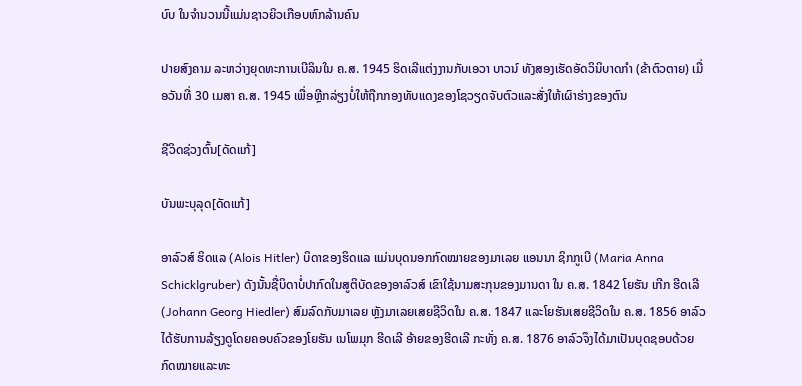ບົບ ໃນຈຳນວນນີ້ແມ່ນຊາວຍິວເກືອບຫົກລ້ານຄົນ

ປາຍສົງຄາມ ລະຫວ່າງຍຸດທະການເບີລິນໃນ ຄ.ສ. 1945 ຮິດເລີແຕ່ງງານກັບເອວາ ບາວນ໌ ທັງສອງເຮັດອັດວິນິບາດກຳ (ຂ້າຕົວຕາຍ) ເມື່ອວັນທີ່ 30 ເມສາ ຄ.ສ. 1945 ເພື່ອຫຼີກລ່ຽງບໍ່ໃຫ້ຖືກກອງທັບແດງຂອງໂຊວຽດຈັບຕົວແລະສັ່ງໃຫ້ເຜົາຮ່າງຂອງຕົນ

ຊີວິດຊ່ວງຕົ້ນ[ດັດແກ້]

ບັນພະບຸລຸດ[ດັດແກ້]

ອາລົວສ໌ ຮິດແລ (Alois Hitler) ບິດາຂອງຮິດແລ ແມ່ນບຸດນອກກົດໝາຍຂອງມາເລຍ ແອນນາ ຊິກກູເບີ (Maria Anna Schicklgruber) ດັງນັ້ນຊື່ບິດາບໍ່ປາກົດໃນສູຕິບັດຂອງອາລົວສ໌ ເຂົາໃຊ້ນາມສະກຸນຂອງມານດາ ໃນ ຄ.ສ. 1842 ໂຍຮັນ ເກີກ ຮີດເລີ (Johann Georg Hiedler) ສົມລົດກັບມາເລຍ ຫຼັງມາເລຍເສຍຊີວິດໃນ ຄ.ສ. 1847 ແລະໂຍຮັນເສຍຊີວິດໃນ ຄ.ສ. 1856 ອາລົວໄດ້ຮັບການລ້ຽງດູໂດຍຄອບຄົວຂອງໂຍຮັນ ເນໂພມຸກ ຮີດເລີ ອ້າຍຂອງຮີດເລີ ກະທັ່ງ ຄ.ສ. 1876 ອາລົວຈຶງໄດ້ມາເປັນບຸດຊອບດ້ວຍກົດໝາຍແລະທະ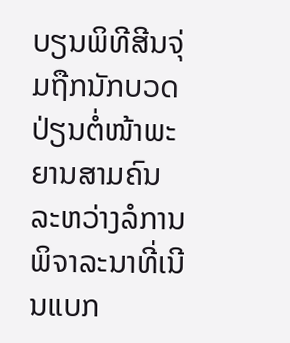ບຽນພິທີສີນຈຸ່ມຖືກນັກບວດປ່ຽນຕໍ່ໜ້າພະຍານສາມຄົນ ລະຫວ່າງລໍການພິຈາລະນາທີ່ເນີນແບກ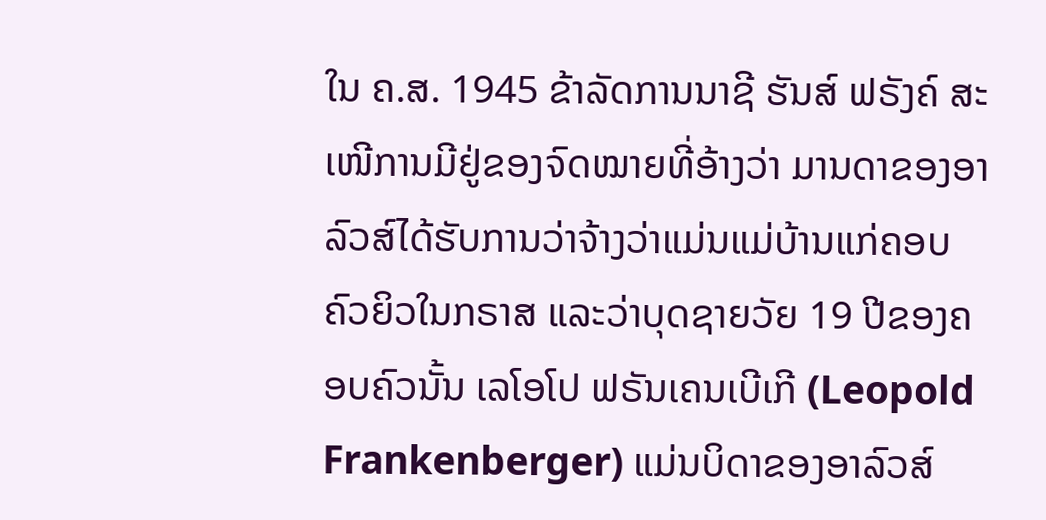ໃນ ຄ.ສ. 1945 ຂ້າລັດການນາຊີ ຮັນສ໌ ຟຣັງຄ໌ ສະເໜີການມີຢູ່ຂອງຈົດໝາຍທີ່ອ້າງວ່າ ມານດາຂອງອາລົວສ໌ໄດ້ຮັບການວ່າຈ້າງວ່າແມ່ນແມ່ບ້ານແກ່ຄອບຄົວຍິວໃນກຣາສ ແລະວ່າບຸດຊາຍວັຍ 19 ປີຂອງຄອບຄົວນັ້ນ ເລໂອໂປ ຟຣັນເຄນເບີເກີ (Leopold Frankenberger) ແມ່ນບິດາຂອງອາລົວສ໌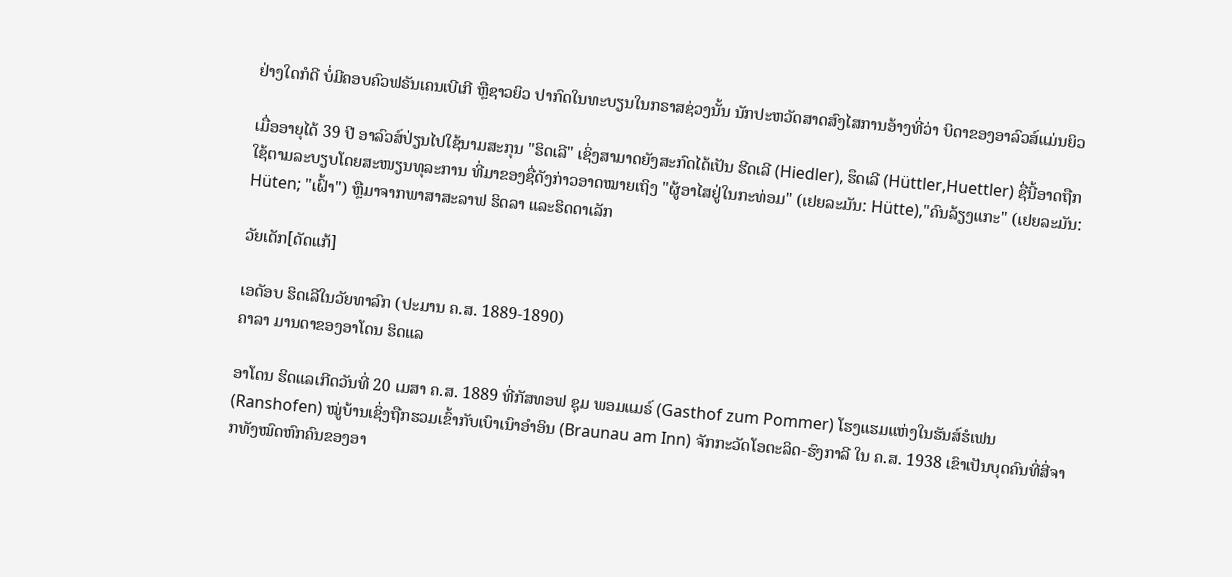ຢ່າງໃດກໍດີ ບໍ່ມີຄອບຄົວຟຣັນເຄນເບີເກີ ຫຼືຊາວຍິວ ປາກົດໃນທະບຽນໃນກຣາສຊ່ວງນັ້ນ ນັກປະຫວັດສາດສົງໄສການອ້າງທີ່ວ່າ ບິດາຂອງອາລົວສ໌ແມ່ນຍິວ

ເມື່ອອາຍຸໄດ້ 39 ປີ ອາລົວສ໌ປ່ຽນໄປໃຊ້ນາມສະກຸນ "ຮິດເລີ" ເຊິ່ງສາມາດຍັງສະກົດໄດ້ເປັນ ຮີດເລີ (Hiedler), ຮຶດເລີ (Hüttler,Huettler) ຊື່ນີ້ອາດຖືກໃຊ້ຕາມລະບຽບໂດຍສະໜຽນທຸລະການ ທີ່ມາຂອງຊື່ດັງກ່າວອາດໝາຍເຖິງ "ຜູ້ອາໄສຢູ່ໃນກະທ່ອມ" (ເຢຍລະມັນ: Hütte),"ຄົນລ້ຽງແກະ" (ເຢຍລະມັນ: Hüten; "ເຝົ້າ") ຫຼືມາຈາກພາສາສະລາຟ ຮິດລາ ແລະຮິດດາເລັກ

ວັຍເດັກ[ດັດແກ້]

ເອດັອບ ຮິດເລີໃນວັຍທາລົກ (ປະມານ ຄ.ສ. 1889-1890)
ຄາລາ ມານດາຂອງອາໂດນ ຮິດແລ

ອາໂດນ ຮິດແລເກີດວັນທີ່ 20 ເມສາ ຄ.ສ. 1889 ທີ່ກັສທອຟ ຊຸມ ພອມແມຣ໌ (Gasthof zum Pommer) ໂຮງແຮມແຫ່ງໃນຮັນສ໌ຮໍເຟນ (Ranshofen) ໝູ່ບ້ານເຊິ່ງຖືກຮວມເຂົ້າກັບເບົາເນົາອຳອິນ (Braunau am Inn) ຈັກກະວັດໂອຕະລິດ-ຮົງກາລີ ໃນ ຄ.ສ. 1938 ເຂົາເປັນບຸດຄົນທີ່ສີ່ຈາກທັງໝົດຫົກຄົນຂອງອາ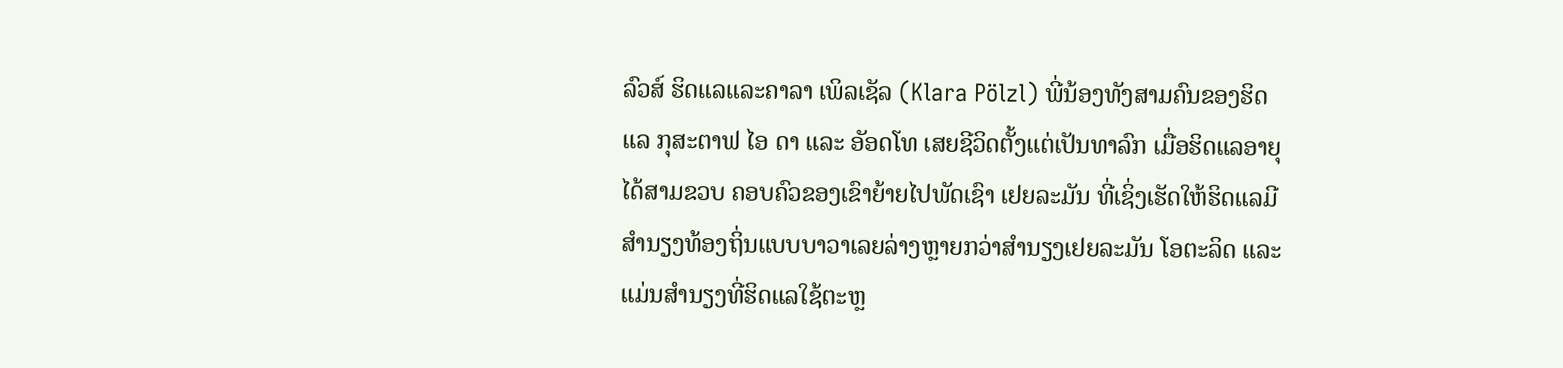ລົວສ໌ ຮິດແລແລະຄາລາ ເພິລເຊັລ (Klara Pölzl) ພີ່ນ້ອງທັງສາມຄົນຂອງຮິດແລ ກຸສະຕາຟ ໄອ ດາ ແລະ ອັອດໂທ ເສຍຊີວິດຕັ້ງແຕ່ເປັນທາລົກ ເມື່ອຮິດແລອາຍຸໄດ້ສາມຂວບ ຄອບຄົວຂອງເຂົາຍ້າຍໄປພັດເຊົາ ເຢຍລະມັນ ທີ່ເຊິ່ງເຮັດໃຫ້ຮິດແລມີສຳນຽງທ້ອງຖິ່ນແບບບາວາເລຍລ່າງຫຼາຍກວ່າສຳນຽງເຢຍລະມັນ ໂອຕະລິດ ແລະແມ່ນສຳນຽງທີ່ຮິດແລໃຊ້ຕະຫຼ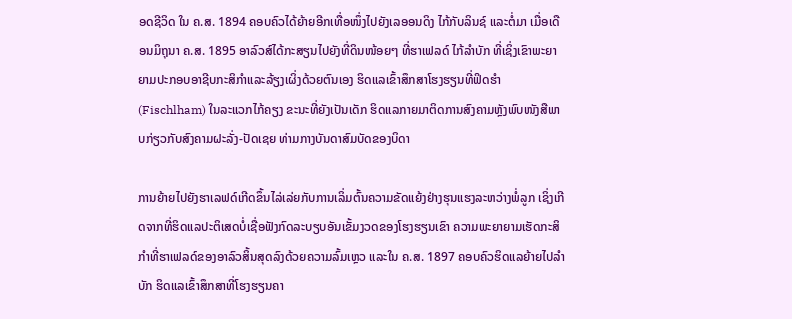ອດຊີວິດ ໃນ ຄ.ສ. 1894 ຄອບຄົວໄດ້ຍ້າຍອີກເທື່ອໜຶ່ງໄປຍັງເລອອນດິງ ໄກ້ກັບລິນຊ໌ ແລະຕໍ່ມາ ເມື່ອເດືອນມິຖຸນາ ຄ.ສ. 1895 ອາລົວສ໌ໄດ້ກະສຽນໄປຍັງທີ່ດິນໜ້ອຍໆ ທີ່ຮາເຟລດ໌ ໄກ້ລຳບັກ ທີ່ເຊິ່ງເຂົາພະຍາຍາມປະກອບອາຊີບກະສິກຳແລະລ້ຽງເຜິ່ງດ້ວຍຕົນເອງ ຮິດແລເຂົ້າສຶກສາໂຮງຮຽນທີ່ຟິດຮຳ (Fischlham) ໃນລະແວກໄກ້ຄຽງ ຂະນະທີ່ຍັງເປັນເດັກ ຮິດແລກາຍມາຕິດການສົງຄາມຫຼັງພົບໜັງສືພາບກ່ຽວກັບສົງຄາມຝະລັ່ງ-ປັດເຊຍ ທ່າມກາງບັນດາສົມບັດຂອງບິດາ

ການຍ້າຍໄປຍັງຮາເລຟດ໌ເກີດຂຶ້ນໄລ່ເລ່ຍກັບການເລິ່ມຕົ້ນຄວາມຂັດແຍ້ງຢ່າງຮຸນແຮງລະຫວ່າງພໍ່ລູກ ເຊິ່ງເກີດຈາກທີ່ຮິດແລປະຕິເສດບໍ່ເຊື່ອຟັງກົດລະບຽບອັນເຂັ້ມງວດຂອງໂຮງຮຽນເຂົາ ຄວາມພະຍາຍາມເຮັດກະສິກຳທີ່ຮາເຟລດ໌ຂອງອາລົວສິ້ນສຸດລົງດ້ວຍຄວາມລົ້ມເຫຼວ ແລະໃນ ຄ.ສ. 1897 ຄອບຄົວຮິດແລຍ້າຍໄປລຳບັກ ຮິດແລເຂົ້າສຶກສາທີ່ໂຮງຮຽນຄາ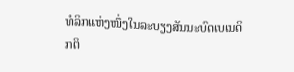ທໍລິກແຫ່ງໜຶ່ງໃນລະບຽງສັນນະບົດເບເນດິກຕິ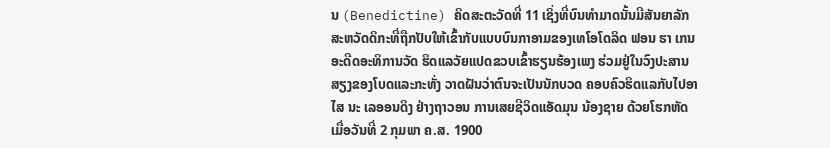ນ (Benedictine) ຄິດສະຕະວັດທີ່ 11 ເຊິ່ງທີ່ບົນທຳມາດນັ້ນມີສັນຍາລັກສະຫວັດດິກະທີ່ຖືກປັບໃຫ້ເຂົ້າກັບແບບບົນກາອາມຂອງເທໂອໂດລິດ ຟອນ ຮາ ເກນ ອະດີດອະທິການວັດ ຮິດແລວັຍແປດຂວບເຂົ້າຮຽນຮ້ອງເພງ ຮ່ວມຢູ່ໃນວົງປະສານສຽງຂອງໂບດແລະກະທັ່ງ ວາດຝັນວ່າຕົນຈະເປັນນັກບວດ ຄອບຄົວຮິດແລກັບໄປອາໄສ ນະ ເລອອນດິງ ຢ່າງຖາວອນ ການເສຍຊີວິດແອັດມຸນ ນ້ອງຊາຍ ດ້ວຍໂຮກຫັດ ເມື່ອວັນທີ່ 2 ກຸມພາ ຄ.ສ. 1900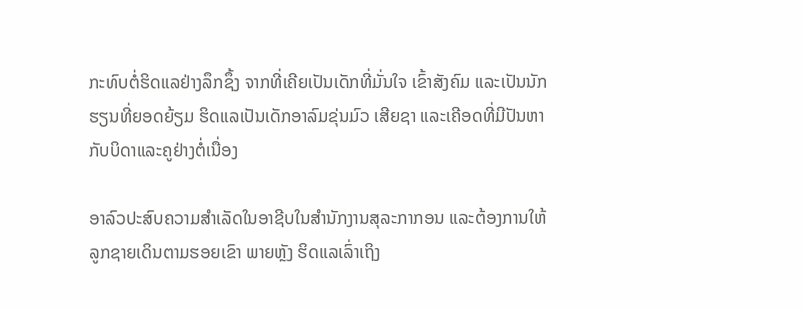ກະທົບຕໍ່ຮິດແລຢ່າງລຶກຊຶ້ງ ຈາກທີ່ເຄີຍເປັນເດັກທີ່ມັ່ນໃຈ ເຂົ້າສັງຄົມ ແລະເປັນນັກຮຽນທີ່ຍອດຍ້ຽມ ຮິດແລເປັນເດັກອາລົມຂຸ່ນມົວ ເສີຍຊາ ແລະເຄີອດທີ່ມີປັນຫາກັບບິດາແລະຄູຢ່າງຕໍ່ເນື່ອງ

ອາລົວປະສົບຄວາມສຳເລັດໃນອາຊີບໃນສຳນັກງານສຸລະກາກອນ ແລະຕ້ອງການໃຫ້ລູກຊາຍເດິນຕາມຮອຍເຂົາ ພາຍຫຼັງ ຮິດແລເລົ່າເຖິງ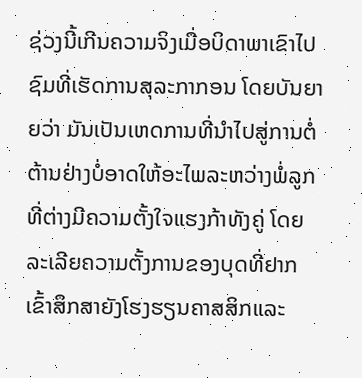ຊ່ວງນີ້ເກີນຄວາມຈິງເມື່ອບິດາພາເຂົາໄປຊົມທີ່ເຮັດການສຸລະກາກອນ ໂດຍບັນຍາຍວ່າ ມັນເປັນເຫດການທີ່ນຳໄປສູ່ການຕໍ່ຕ້ານຢ່າງບໍ່ອາດໃຫ້ອະໄພລະຫວ່າງພໍ່ລູກທີ່ຕ່າງມີຄວາມຕັ້ງໃຈແຮງກ້າທັງຄູ່ ໂດຍລະເລີຍຄວາມຕັ້ງການຂອງບຸດທີ່ຢາກເຂົ້າສຶກສາຍັງໂຮງຮຽນຄາສສິກແລະ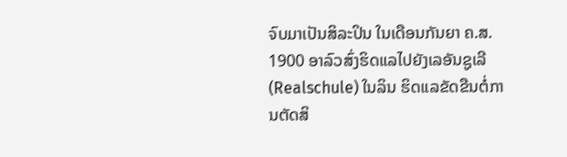ຈົບມາເປັນສິລະປິນ ໃນເດືອນກັນຍາ ຄ.ສ. 1900 ອາລົວສົ່ງຮິດແລໄປຍັງເລອັນຊູເລີ (Realschule) ໃນລິນ ຮິດແລຂັດຂືນຕໍ່ການຕັດສິ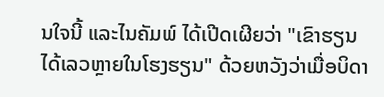ນໃຈນີ້ ແລະໄນຄັມພ໌ ໄດ້ເປີດເຜີຍວ່າ "ເຂົາຮຽນໄດ້ເລວຫຼາຍໃນໂຮງຮຽນ" ດ້ວຍຫວັງວ່າເມື່ອບິດາ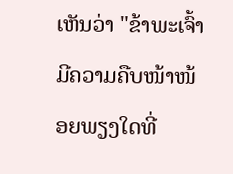ເຫັນວ່າ "ຂ້າພະເຈົ້າມີຄວາມຄືບໜ້າໜ້ອຍພຽງໃດທີ່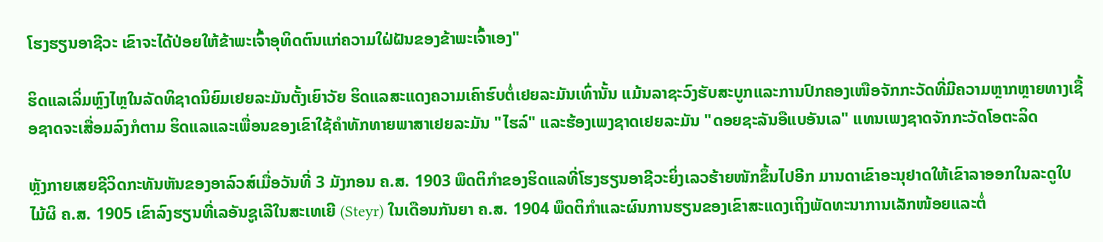ໂຮງຮຽນອາຊີວະ ເຂົາຈະໄດ້ປ່ອຍໃຫ້ຂ້າພະເຈົ້າອຸທິດຕົນແກ່ຄວາມໃຝ່ຝັນຂອງຂ້າພະເຈົ້າເອງ"

ຮິດແລເລິ່ມຫຼົງໄຫຼໃນລັດທິຊາດນິຍົມເຢຍລະມັນຕັ້ງເຍົາວັຍ ຮິດແລສະແດງຄວາມເຄົາຮົບຕໍ່ເຢຍລະມັນເທົ່ານັ້ນ ແມ້ນລາຊະວົງຮັບສະບູກແລະການປົກຄອງເໜືອຈັກກະວັດທີ່ມີຄວາມຫຼາກຫຼາຍທາງເຊື້ອຊາດຈະເສື່ອມລົງກໍຕາມ ຮິດແລແລະເພື່ອນຂອງເຂົາໃຊ້ຄຳທັກທາຍພາສາເຢຍລະມັນ "ໄຮລ໌" ແລະຮ້ອງເພງຊາດເຢຍລະມັນ "ດອຍຊະລັນອືແບອັນເລ" ແທນເພງຊາດຈັກກະວັດໂອຕະລິດ

ຫຼັງກາຍເສຍຊີວິດກະທັນຫັນຂອງອາລົວສ໌ເມື່ອວັນທີ່ 3 ມັງກອນ ຄ.ສ. 1903 ພຶດຕິກຳຂອງຮິດແລທີ່ໂຮງຮຽນອາຊີວະຍິ່ງເລວຮ້າຍໜັກຂຶ້ນໄປອີກ ມານດາເຂົາອະນຸຢາດໃຫ້ເຂົາລາອອກໃນລະດູໃບໄມ້ຜິ ຄ.ສ. 1905 ເຂົາລົງຮຽນທີ່ເລອັນຊູເລີໃນສະເທເຍີ (Steyr) ໃນເດືອນກັນຍາ ຄ.ສ. 1904 ພຶດຕິກຳແລະຜົນການຮຽນຂອງເຂົາສະແດງເຖິງພັດທະນາການເລັກໜ້ອຍແລະຕໍ່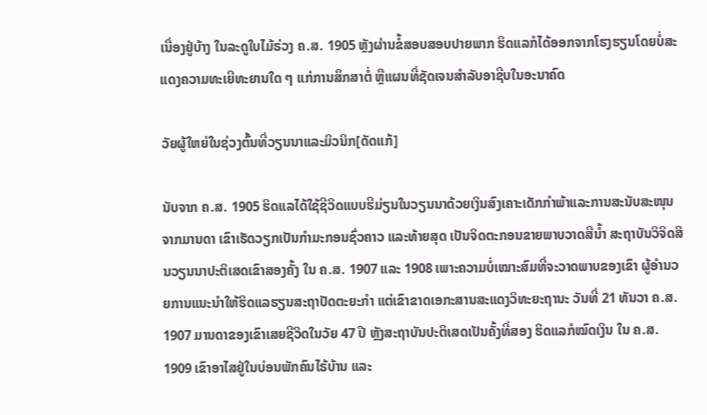ເນື່ອງຢູ່ບ້າງ ໃນລະດູໃບໄມ້ຣ່ວງ ຄ.ສ. 1905 ຫຼັງຜ່ານຂໍ້ສອບສອບປາຍພາກ ຮິດແລກໍໄດ້ອອກຈາກໂຮງຮຽນໂດຍບໍ່ສະແດງຄວາມທະເຍີທະຍານໃດ ໆ ແກ່ການສຶກສາຕໍ່ ຫຼືແຜນທີ່ຊັດເຈນສຳລັບອາຊີບໃນອະນາຄົດ

ວັຍຜູ້ໃຫຍ່ໃນຊ່ວງຕົ້ນທີ່ວຽນນາແລະມິວນິກ[ດັດແກ້]

ນັບຈາກ ຄ.ສ. 1905 ຮິດແລໄດ້ໃຊ້ຊີວິດແບບຮີມ່ຽນໃນວຽນນາດ້ວຍເງິນສົງເຄາະເດັກກຳພ້າແລະການສະນັບສະໜຸນຈາກມານດາ ເຂົາເຮັດວຽກເປັນກຳມະກອນຊົ່ວຄາວ ແລະທ້າຍສຸດ ເປັນຈິດຕະກອນຂາຍພາບວາດສີນ້ຳ ສະຖາບັນວິຈິດສິນວຽນນາປະຕິເສດເຂົາສອງຄັ້ງ ໃນ ຄ.ສ. 1907 ແລະ 1908 ເພາະຄວາມບໍ່ເໝາະສົມທີ່ຈະວາດພາບຂອງເຂົາ ຜູ້ອຳນວຍການແນະນຳໃຫ້ຮິດແລຮຽນສະຖາປັດຕະຍະກຳ ແຕ່ເຂົາຂາດເອກະສານສະແດງວິທະຍະຖານະ ວັນທີ່ 21 ທັນວາ ຄ.ສ. 1907 ມານດາຂອງເຂົາເສຍຊີວິດໃນວັຍ 47 ປີ ຫຼັງສະຖາບັນປະຕິເສດເປັນຄັ້ງທີ່ສອງ ຮິດແລກໍໝົດເງິນ ໃນ ຄ.ສ. 1909 ເຂົາອາໄສຢູ່ໃນບ່ອນພັກຄົນໄຣ້ບ້ານ ແລະ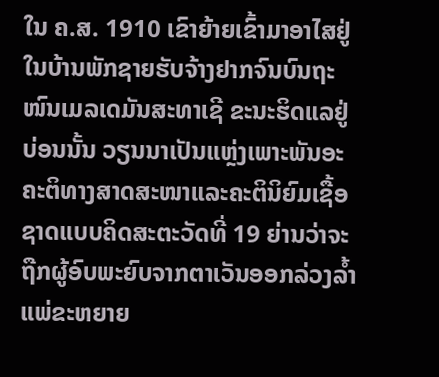ໃນ ຄ.ສ. 1910 ເຂົາຍ້າຍເຂົ້າມາອາໄສຢູ່ໃນບ້ານພັກຊາຍຮັບຈ້າງຢາກຈົນບົນຖະໜົນເມລເດມັນສະທາເຊີ ຂະນະຮິດແລຢູ່ບ່ອນນັ້ນ ວຽນນາເປັນແຫຼ່ງເພາະພັນອະຄະຕິທາງສາດສະໜາແລະຄະຕິນິຍົມເຊື້ອຊາດແບບຄິດສະຕະວັດທີ່ 19 ຍ່ານວ່າຈະຖືກຜູ້ອົບພະຍົບຈາກຕາເວັນອອກລ່ວງລ້ຳແພ່ຂະຫຍາຍ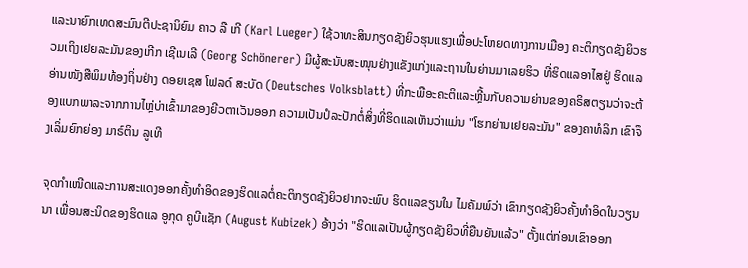ແລະນາຍົກເທດສະມົນຕີປະຊານິຍົມ ຄາວ ລື ເກີ (Karl Lueger) ໃຊ້ວາທະສິນກຽດຊັງຍິວຮຸນແຮງເພື່ອປະໂຫຍດທາງການເມືອງ ຄະຕິກຽດຊັງຍິວຮວມເຖິງເຢຍລະມັນຂອງເກີກ ເຊີເນເລີ (Georg Schönerer) ມີຜູ້ສະນັບສະໜຸນຢ່າງແຂັງແກ່ງແລະຖານໃນຍ່ານມາເລຍຮິວ ທີ່ຮິດແລອາໄສຢູ່ ຮິດແລອ່ານໜັງສືພິມທ້ອງຖິ່ນຢ່າງ ດອຍເຊສ ໂຟລດ໌ ສະບັດ (Deutsches Volksblatt) ທີ່ກະພືອະຄະຕິແລະຫຼີ້ນກັບຄວາມຍ່ານຂອງຄຣິສຕຽນວ່າຈະຕ້ອງແບກພາລະຈາກການໄຫຼ່ບ່າເຂົ້າມາຂອງຍີວຕາເວັນອອກ ຄວາມເປັນປໍລະປັກຕໍ່ສິ່ງທີ່ຮິດແລເຫັນວ່າແມ່ນ "ໂຮກຍ່ານເຢຍລະມັນ" ຂອງຄາທໍລິກ ເຂົາຈຶງເລິ່ມຍົກຍ່ອງ ມາຣ໌ຕິນ ລູເທີ

ຈຸດກຳເໜີດແລະການສະແດງອອກຄັ້ງທຳອິດຂອງຮິດແລຕໍ່ຄະຕິກຽດຊັງຍິວຢາກຈະພົບ ຮິດແລຂຽນໃນ ໄມຄັມພ໌ວ່າ ເຂົາກຽດຊັງຍິວຄັ້ງທຳອິດໃນວຽນນາ ເພື່ອນສະນິດຂອງຮິດແລ ອູກຸດ ຄູບີແຊັກ (August Kubizek) ອ້າງວ່າ "ຮິດແລເປັນຜູ້ກຽດຊັງຍິວທີ່ຍືນຍັນແລ້ວ" ຕັ້ງແຕ່ກ່ອນເຂົາອອກ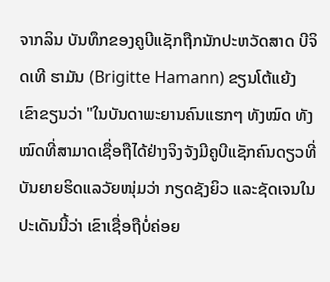ຈາກລິນ ບັນທຶກຂອງຄູບີແຊັກຖືກນັກປະຫວັດສາດ ບີຈິດເທີ ຮາມັນ (Brigitte Hamann) ຂຽນໂຕ້ແຍ້ງ ເຂົາຂຽນວ່າ "ໃນບັນດາພະຍານຄົນແຮກໆ ທັງໝົດ ທັງໝົດທີ່ສາມາດເຊື່ອຖືໄດ້ຢ່າງຈິງຈັງມີຄູບີແຊັກຄົນດຽວທີ່ບັນຍາຍຮິດແລວັຍໜຸ່ມວ່າ ກຽດຊັງຍິວ ແລະຊັດເຈນໃນປະເດັນນີ້ວ່າ ເຂົາເຊື່ອຖືບໍ່ຄ່ອຍ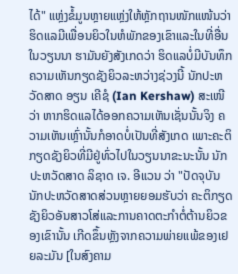ໄດ້" ແຫຼ່ງຂໍ້ມູນຫຼາຍແຫຼ່ງໃຫ້ຫຼັກຖານໜັກແໜ້ນວ່າຮິດແລມີເພື່ອນຍິວໃນຫໍພັກຂອງເຂົາແລະໃນທີ່ອື່ນໃນວຽນນາ ຮາມັນຍັງສັງເກດວ່າ ຮິດແລບໍ່ມີບັນທຶກຄວາມເຫັນກຽດຊັງຍິວລະຫວ່າງຊ່ວງນີ້ ນັກປະຫວັດສາດ ອຽນ ເຄີຊໍ (Ian Kershaw) ສະເໜີວ່າ ຫາກຮິດແລໄດ້ອອກຄວາມເຫັນເຊັ່ນນັ້ນຈິງ ຄວາມເຫັນເຫຼົ່ານັ້ນກໍອາດບໍ່ເປັນທີ່ສັງເກດ ເພາະຄະຕິກຽດຊັງຍິວທີ່ມີຢູ່ທົ່ວໄປໃນວຽນນາຂະນະນັ້ນ ນັກປະຫວັດສາດ ລິຊາດ ເຈ. ອີແວນ ວ່າ "ປັດຈຸບັນນັກປະຫວັດສາດສ່ວນຫຼາຍຍອມຮັບວ່າ ຄະຕິກຽດຊັງຍິວອັນສາວໂສ່ແລະການຄາດຕະກຳຕໍ່ຕ້ານຍິວຂອງເຂົານັ້ນ ເກີດຂຶ້ນຫຼັງຈາກຄວາມພ່າຍແພ້ຂອງເຢຍລະມັນ [ໃນສົງຄາມ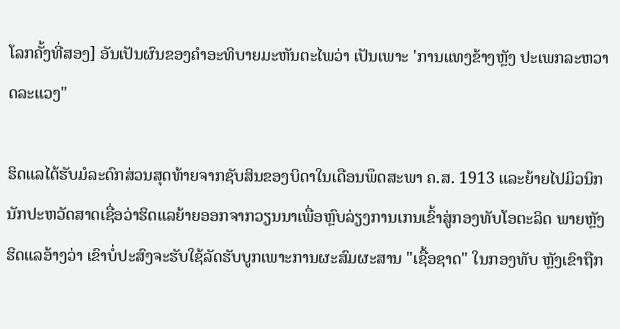ໂລກຄັ້ງທີ່ສອງ] ອັນເປັນຜົນຂອງຄຳອະທິບາຍມະຫັນຕະໄພວ່າ ເປັນເພາະ 'ການແທງຂ້າງຫຼັງ ປະເພກລະຫວາດລະແວງ"

ຮິດແລໄດ້ຮັບມໍລະດົກສ່ວນສຸດທ້າຍຈາກຊັບສິນຂອງບິດາໃນເດືອນພຶດສະພາ ຄ.ສ. 1913 ແລະຍ້າຍໄປມິວນິກ ນັກປະຫວັດສາດເຊື່ອວ່າຮິດແລຍ້າຍອອກຈາກວຽນນາເພື່ອຫຼົບລ່ຽງການເກນເຂົ້າສູ່ກອງທັບໂອຕະລິດ ພາຍຫຼັງ ຮິດແລອ້າງວ່າ ເຂົາບໍ່ປະສົງຈະຮັບໃຊ້ລັດຮັບບູກເພາະການຜະສົມຜະສານ "ເຊື້ອຊາດ" ໃນກອງທັບ ຫຼັງເຂົາຖືກ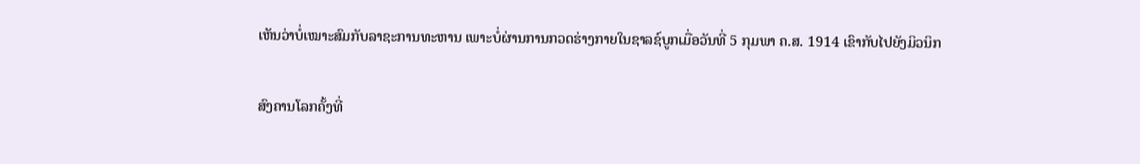ເຫັນວ່າບໍ່ເໝາະສົມກັບລາຊະການທະຫານ ເພາະບໍ່ຜ່ານການກວດຮ່າງກາຍໃນຊາລຊ໌ບູກເມື່ອວັນທີ່ 5 ກຸມພາ ຄ.ສ. 1914 ເຂົາກັບໄປຍັງມິວນິກ

ສົງຄານໂລກຄັ້ງທີ່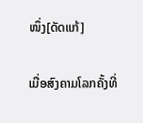ໜຶ່ງ[ດັດແກ້]

ເມື່ອສົງຄາມໂລກຄັ້ງທີ່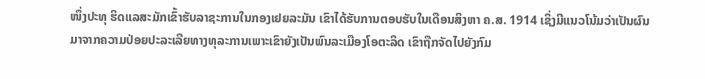ໜຶ່ງປະທຸ ຮິດແລສະມັກເຂົ້າຮັບລາຊະການໃນກອງເຢຍລະມັນ ເຂົາໄດ້ຮັບການຕອບຮັບໃນເດືອນສິງຫາ ຄ.ສ. 1914 ເຊິ່ງມີແນວໂນ້ມວ່າເປັນຜົນມາຈາກຄວາມປ່ອຍປະລະເລີຍທາງທຸລະການເພາະເຂົາຍັງເປັນພົນລະເມືອງໂອຕະລິດ ເຂົາຖືກຈັດໄປຍັງກົມ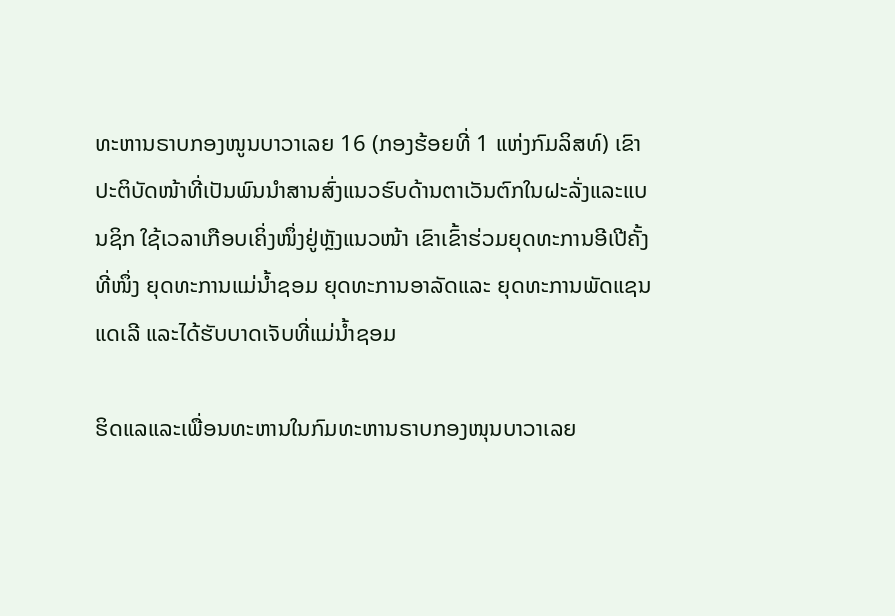ທະຫານຣາບກອງໜູນບາວາເລຍ 16 (ກອງຮ້ອຍທີ່ 1 ແຫ່ງກົມລິສທ໌) ເຂົາປະຕິບັດໜ້າທີ່ເປັນພົນນຳສານສົ່ງແນວຮົບດ້ານຕາເວັນຕົກໃນຝະລັ່ງແລະແບນຊິກ ໃຊ້ເວລາເກືອບເຄິ່ງໜຶ່ງຢູ່ຫຼັງແນວໜ້າ ເຂົາເຂົ້າຮ່ວມຍຸດທະການອີເປີຄັ້ງທີ່ໜຶ່ງ ຍຸດທະການແມ່ນ້ຳຊອມ ຍຸດທະການອາລັດແລະ ຍຸດທະການພັດແຊນແດເລີ ແລະໄດ້ຮັບບາດເຈັບທີ່ແມ່ນ້ຳຊອມ

ຮິດແລແລະເພື່ອນທະຫານໃນກົມທະຫານຣາບກອງໜຸນບາວາເລຍ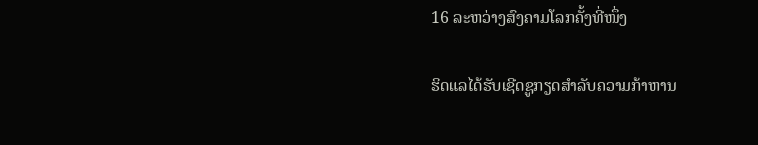16 ລະຫວ່າງສົງຄາມໂລກຄັ້ງທີ່ໜຶ່ງ

ຮິດແລໄດ້ຮັບເຊີດຊູກຽດສຳລັບຄວາມກ້າຫານ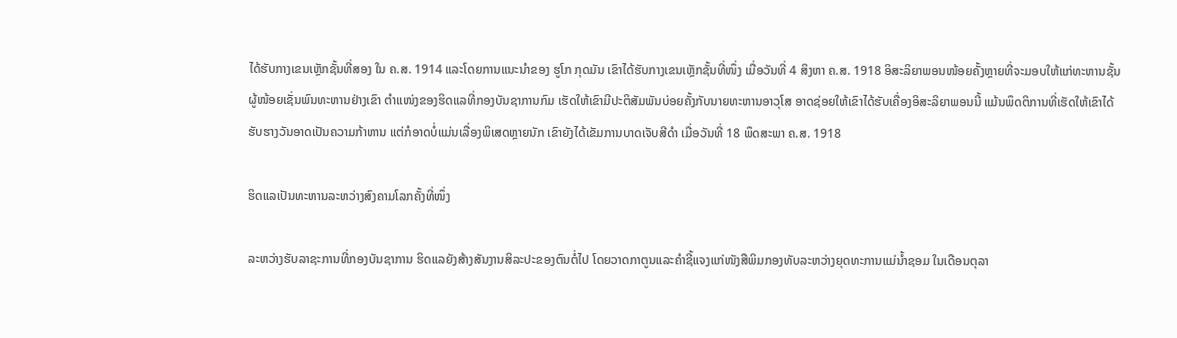ໄດ້ຮັບກາງເຂນເຫຼັກຊັ້ນທີ່ສອງ ໃນ ຄ.ສ. 1914 ແລະໂດຍການແນະນຳຂອງ ຮູໂກ ກຸດມັນ ເຂົາໄດ້ຮັບກາງເຂນເຫຼັກຊັ້ນທີ່ໜຶ່ງ ເມື່ອວັນທີ່ 4 ສິງຫາ ຄ.ສ. 1918 ອິສະລິຍາພອນໜ້ອຍຄັ້ງຫຼາຍທີ່ຈະມອບໃຫ້ແກ່ທະຫານຊັ້ນຜູ້ໜ້ອຍເຊັ່ນພົນທະຫານຢ່າງເຂົາ ຕຳແໜ່ງຂອງຮິດແລທີ່ກອງບັນຊາການກົມ ເຮັດໃຫ້ເຂົາມີປະຕິສັມພັນບ່ອຍຄັ້ງກັບນາຍທະຫານອາວຸໂສ ອາດຊ່ອຍໃຫ້ເຂົາໄດ້ຮັບເຄື່ອງອິສະລິຍາພອນນີ້ ແມ້ນພຶດຕິການທີ່ເຮັດໃຫ້ເຂົາໄດ້ຮັບຮາງວັນອາດເປັນຄວາມກ້າຫານ ແຕ່ກໍອາດບໍ່ແມ່ນເລື່ອງພິເສດຫຼາຍນັກ ເຂົາຍັງໄດ້ເຂັມການບາດເຈັບສີດຳ ເມື່ອວັນທີ່ 18 ພຶດສະພາ ຄ.ສ. 1918

ຮິດແລເປັນທະຫານລະຫວ່າງສົງຄາມໂລກຄັ້ງທີ່ໜຶ່ງ

ລະຫວ່າງຮັບລາຊະການທີ່ກອງບັນຊາການ ຮິດແລຍັງສ້າງສັນງານສິລະປະຂອງຕົນຕໍ່ໄປ ໂດຍວາດກາຕູນແລະຄຳຊີ້ແຈງແກ່ໜັງສືພິມກອງທັບລະຫວ່າງຍຸດທະການແມ່ນ້ຳຊອມ ໃນເດືອນຕຸລາ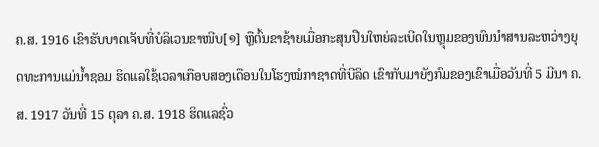ຄ.ສ. 1916 ເຂົາຮັບບາດເຈັບທີ່ບໍລິເວນຂາໜີບ[໑] ຫຼືຕົ້ນຂາຊ້າຍເມື່ອກະສຸນປືນໃຫຍ່ລະເບີດໃນຫຼຸມຂອງພົນນຳສານລະຫວ່າງຍຸດທະການແມ່ນ້ຳຊອມ ຮິດແລໃຊ້ເວລາເກືອບສອງເດືອນໃນໂຮງໝໍກາຊາດທີ່ບີລິດ ເຂົາກັບມາຍັງກົມຂອງເຂົາເມື່ອວັນທີ່ 5 ມີນາ ຄ.ສ. 1917 ວັນທີ່ 15 ຕຸລາ ຄ.ສ. 1918 ຮິດແລຊົ່ວ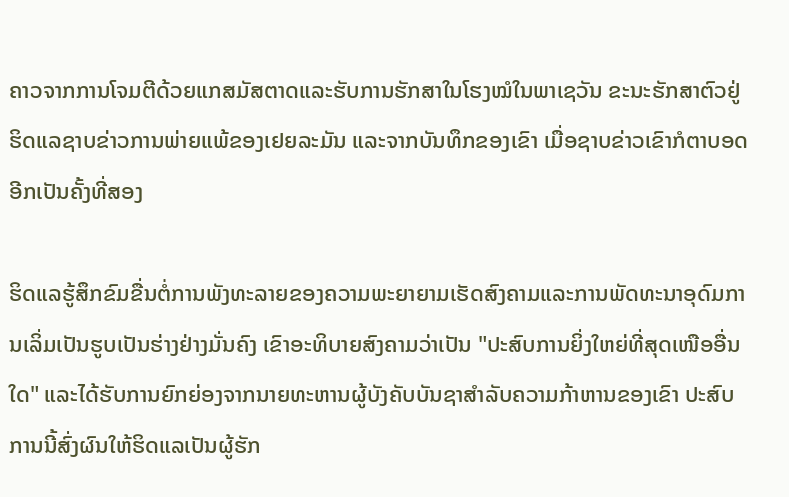ຄາວຈາກການໂຈມຕີດ້ວຍແກສມັສຕາດແລະຮັບການຮັກສາໃນໂຮງໝໍໃນພາເຊວັນ ຂະນະຮັກສາຕົວຢູ່ ຮິດແລຊາບຂ່າວການພ່າຍແພ້ຂອງເຢຍລະມັນ ແລະຈາກບັນທຶກຂອງເຂົາ ເມື່ອຊາບຂ່າວເຂົາກໍຕາບອດອີກເປັນຄັ້ງທີ່ສອງ

ຮິດແລຮູ້ສຶກຂົມຂື່ນຕໍ່ການພັງທະລາຍຂອງຄວາມພະຍາຍາມເຮັດສົງຄາມແລະການພັດທະນາອຸດົມການເລິ່ມເປັນຮູບເປັນຮ່າງຢ່າງມັ່ນຄົງ ເຂົາອະທິບາຍສົງຄາມວ່າເປັນ "ປະສົບການຍິ່ງໃຫຍ່ທີ່ສຸດເໜືອອື່ນໃດ" ແລະໄດ້ຮັບການຍົກຍ່ອງຈາກນາຍທະຫານຜູ້ບັງຄັບບັນຊາສຳລັບຄວາມກ້າຫານຂອງເຂົາ ປະສົບການນີ້ສົ່ງຜົນໃຫ້ຮິດແລເປັນຜູ້ຮັກ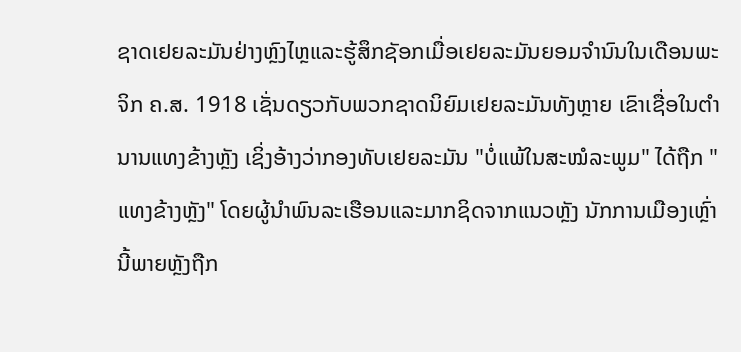ຊາດເຢຍລະມັນຢ່າງຫຼົງໄຫຼແລະຮູ້ສຶກຊັອກເມື່ອເຢຍລະມັນຍອມຈຳນົນໃນເດືອນພະຈິກ ຄ.ສ. 1918 ເຊັ່ນດຽວກັບພວກຊາດນິຍົມເຢຍລະມັນທັງຫຼາຍ ເຂົາເຊື່ອໃນຕຳນານແທງຂ້າງຫຼັງ ເຊິ່ງອ້າງວ່າກອງທັບເຢຍລະມັນ "ບໍ່ແພ້ໃນສະໝໍລະພູມ" ໄດ້ຖືກ "ແທງຂ້າງຫຼັງ" ໂດຍຜູ້ນຳພົນລະເຮືອນແລະມາກຊິດຈາກແນວຫຼັງ ນັກການເມືອງເຫຼົ່ານີ້ພາຍຫຼັງຖືກ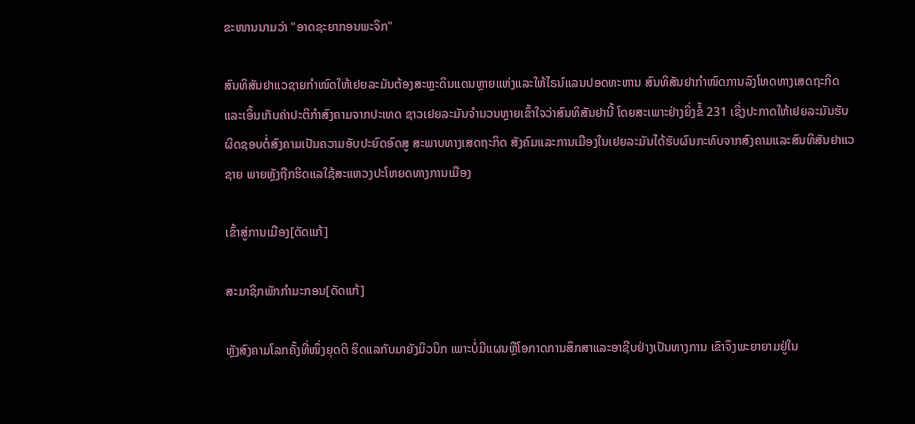ຂະໜານນາມວ່າ "ອາດຊະຍາກອນພະຈິກ"

ສົນທິສັນຢາແວຊາຍກຳໜົດໃຫ້ເຢຍລະມັນຕ້ອງສະຫຼະດິນແດນຫຼາຍແຫ່ງແລະໃຫ້ໄຣນ໌ແລນປອດທະຫານ ສົນທິສັນຢາກຳໜົດການລົງໂທດທາງເສດຖະກິດແລະເອິ້ນເກັບຄ່າປະຕິກຳສົງຄາມຈາກປະເທດ ຊາວເຢຍລະມັນຈຳນວນຫຼາຍເຂົ້າໃຈວ່າສົນທິສັນຢານີ້ ໂດຍສະເພາະຢ່າງຍິ່ງຂໍ້ 231 ເຊິ່ງປະກາດໃຫ້ເຢຍລະມັນຮັບຜິດຊອບຕໍ່ສົງຄາມເປັນຄວາມອັບປະຍົດອົດສູ ສະພາບທາງເສດຖະກິດ ສັງຄົມແລະການເມືອງໃນເຢຍລະມັນໄດ້ຮັບຜົນກະທົບຈາກສົງຄາມແລະສົນທິສັນຢາແວຊາຍ ພາຍຫຼັງຖືກຮິດແລໃຊ້ສະແຫວງປະໂຫຍດທາງການເມືອງ

ເຂົ້າສູ່ການເມືອງ[ດັດແກ້]

ສະມາຊິກພັກກຳມະກອນ[ດັດແກ້]

ຫຼັງສົງຄາມໂລກຄັ້ງທີ່ໜຶ່ງຍຸດຕິ ຮິດແລກັບມາຍັງມິວນິກ ເພາະບໍ່ມີແຜນຫຼືໂອກາດການສຶກສາແລະອາຊີບຢ່າງເປັນທາງການ ເຂົາຈຶງພະຍາຍາມຢູ່ໃນ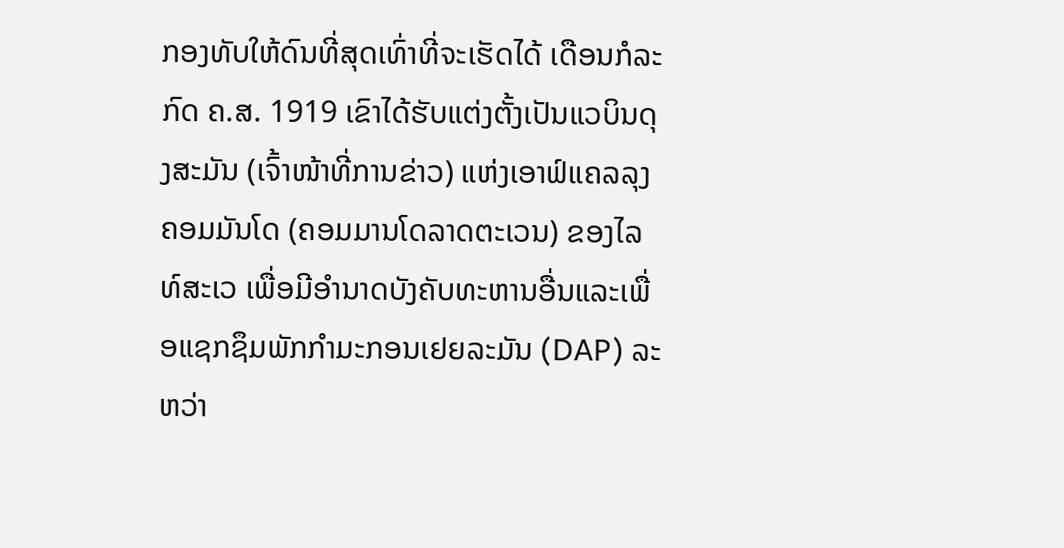ກອງທັບໃຫ້ດົນທີ່ສຸດເທົ່າທີ່ຈະເຮັດໄດ້ ເດືອນກໍລະກົດ ຄ.ສ. 1919 ເຂົາໄດ້ຮັບແຕ່ງຕັ້ງເປັນແວບິນດຸງສະມັນ (ເຈົ້າໜ້າທີ່ການຂ່າວ) ແຫ່ງເອາຟ໌ແຄລລຸງຄອມມັນໂດ (ຄອມມານໂດລາດຕະເວນ) ຂອງໄລທ໌ສະເວ ເພື່ອມີອຳນາດບັງຄັບທະຫານອື່ນແລະເພື່ອແຊກຊຶມພັກກຳມະກອນເຢຍລະມັນ (DAP) ລະຫວ່າ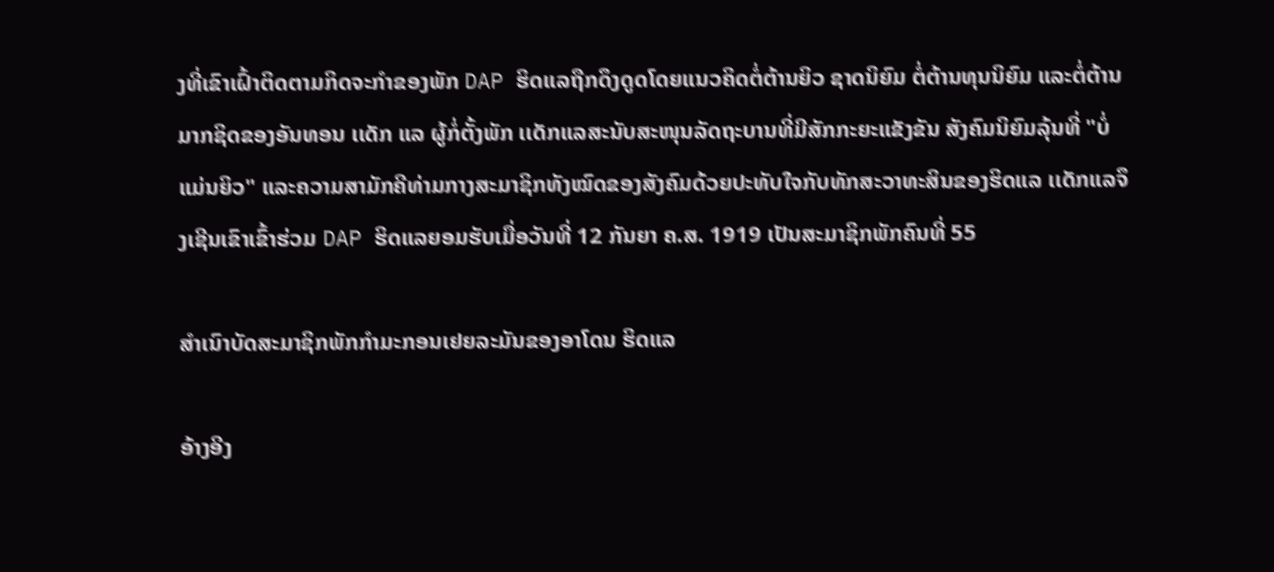ງທີ່ເຂົາເຝົ້າຕິດຕາມກິດຈະກຳຂອງພັກ DAP ຮິດແລຖືກດຶງດູດໂດຍແນວຄິດຕໍ່ຕ້ານຍິວ ຊາດນິຍົມ ຕໍ່ຕ້ານທຸນນິຍົມ ແລະຕໍ່ຕ້ານມາກຊິດຂອງອັນທອນ ເເດັກ ແລ ຜູ້ກໍ່ຕັ້ງພັກ ເເດັກແລສະນັບສະໜຸນລັດຖະບານທີ່ມີສັກກະຍະແຂັງຂັນ ສັງຄົມນິຍົມລຸ້ນທີ່ "ບໍ່ແມ່ນຍິວ" ແລະຄວາມສາມັກຄີທ່າມກາງສະມາຊິກທັງໝົດຂອງສັງຄົມດ້ວຍປະທັບໃຈກັບທັກສະວາທະສິນຂອງຮິດແລ ເເດັກແລຈຶງເຊີນເຂົາເຂົ້າຮ່ວມ DAP ຮິດແລຍອມຮັບເມື່ອວັນທີ່ 12 ກັນຍາ ຄ.ສ. 1919 ເປັນສະມາຊິກພັກຄົນທີ່ 55

ສຳເນົາບັດສະມາຊິກພັກກຳມະກອນເຢຍລະມັນຂອງອາໂດນ ຮິດແລ

ອ້າງອີງ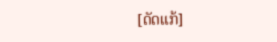[ດັດແກ້]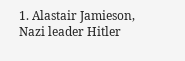1. Alastair Jamieson, Nazi leader Hitler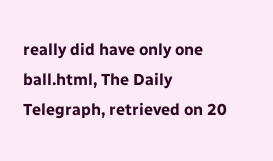really did have only one ball.html, The Daily Telegraph, retrieved on 20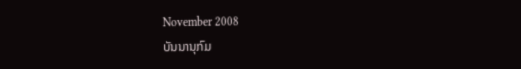November 2008
ບັນນານຸກົມ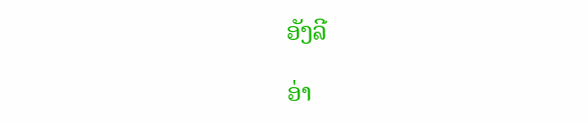ອັງລີ

ອ່າ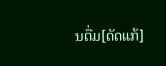ນຕື່ມ[ດັດແກ້]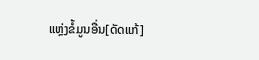ແຫຼ່ງຂໍ້ມູນອື່ນ[ດັດແກ້]